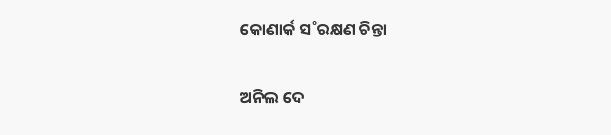କୋଣାର୍କ ସ˚ରକ୍ଷଣ ଚିନ୍ତା

ଅନିଲ ଦେ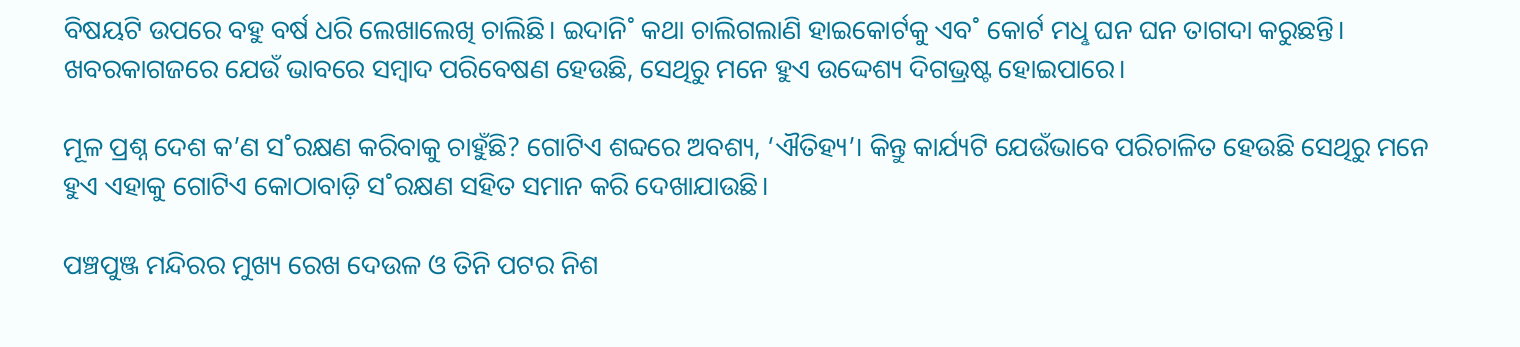ବିଷୟଟି ଉପରେ ବହୁ ବର୍ଷ ଧରି ଲେଖାଲେଖି ଚାଲିଛି। ଇଦାନି˚ କଥା ଚାଲିଗଲାଣି ହାଇକୋର୍ଟକୁ ଏବ˚ କୋର୍ଟ ମଧୢ ଘନ ଘନ ତାଗଦା କରୁଛନ୍ତି। ଖବରକାଗଜରେ ଯେଉଁ ଭାବରେ ସମ୍ବାଦ ପରିବେଷଣ ହେଉଛି, ସେଥିରୁ ମନେ ହୁଏ ଉଦ୍ଦେଶ୍ୟ ଦିଗଭ୍ରଷ୍ଟ ହୋଇପାରେ।

ମୂଳ ପ୍ରଶ୍ନ ଦେଶ କ’ଣ ସ˚ରକ୍ଷଣ କରିବାକୁ ଚାହୁଁଛି? ଗୋଟିଏ ଶବ୍ଦରେ ଅବଶ୍ୟ, ‘ଐତିହ୍ୟ’। କିନ୍ତୁ କାର୍ଯ୍ୟଟି ଯେଉଁଭାବେ ପରିଚାଳିତ ହେଉଛି ସେଥିରୁ ମନେ ହୁଏ ଏହାକୁ ଗୋଟିଏ କୋଠାବାଡ଼ି ସ˚ରକ୍ଷଣ ସହିତ ସମାନ କରି ଦେଖାଯାଉଛି।

ପଞ୍ଚପୁଞ୍ଜ ମନ୍ଦିରର ମୁଖ୍ୟ ରେଖ ଦେଉଳ ଓ ତିନି ପଟର ନିଶ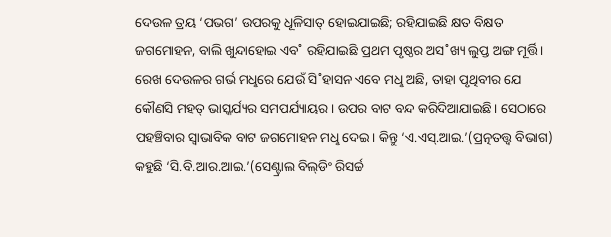ଦେଉଳ ତ୍ରୟ ‘ପଭଗ’ ଉପରକୁ ଧୂଳିସାତ୍‌ ହୋଇଯାଇଛି; ରହିଯାଇଛି କ୍ଷତ ବିକ୍ଷତ ଜଗମୋହନ, ବାଲି ଖୁନ୍ଦାହୋଇ ଏବ˚ ରହିଯାଇଛି ପ୍ରଥମ ପୃଷ୍ଠର ଅସ˚ଖ୍ୟ ଲୁପ୍ତ ଅଙ୍ଗ ମୂର୍ତ୍ତି। ରେଖ ଦେଉଳର ଗର୍ଭ ମଧୢରେ ଯେଉଁ ସି˚ହାସନ ଏବେ ମଧୢ ଅଛି, ତାହା ପୃଥିବୀର ଯେ କୌଣସି ମହତ୍‌ ଭାସ୍କର୍ଯ୍ୟର ସମପର୍ଯ୍ୟାୟର। ଉପର ବାଟ ବନ୍ଦ କରିଦିଆଯାଇଛି। ସେଠାରେ ପହଞ୍ଚିବାର ସ୍ବାଭାବିକ ବାଟ ଜଗମୋହନ ମଧୢ ଦେଇ। କିନ୍ତୁ ‘ଏ.ଏସ୍‌.ଆଇ.’(ପ୍ରତ୍ନତତ୍ତ୍ବ ବିଭାଗ) କହୁଛି ‘ସି.ବି.ଆର.ଆଇ.’(ସେଣ୍ଟ୍ରାଲ ବିଲ୍‌ଡିଂ ରିସର୍ଚ୍ଚ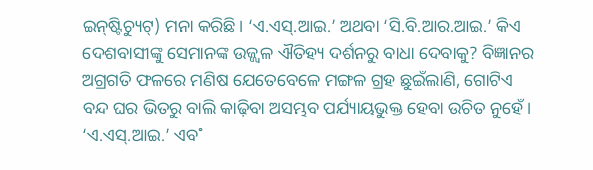ଇନ୍‌ଷ୍ଟିଚ୍ୟୁଟ୍‌) ମନା କରିଛି। ‘ଏ.ଏସ୍‌.ଆଇ.’ ଅଥବା ‘ସି.ବି.ଆର.ଆଇ.’ କିଏ ଦେଶବାସୀଙ୍କୁ ସେମାନଙ୍କ ଉଜ୍ଜ୍ବଳ ଐତିହ୍ୟ ଦର୍ଶନରୁ ବାଧା ଦେବାକୁ? ବିଜ୍ଞାନର ଅଗ୍ରଗତି ଫଳରେ ମଣିଷ ଯେତେବେଳେ ମଙ୍ଗଳ ଗ୍ରହ ଛୁଇଁଲାଣି, ଗୋଟିଏ ବନ୍ଦ ଘର ଭିତରୁ ବାଲି କାଢ଼ିବା ଅସମ୍ଭବ ପର୍ଯ୍ୟାୟଭୁକ୍ତ ହେବା ଉଚିତ ନୁହେଁ। ‘ଏ.ଏସ୍‌.ଆଇ.’ ଏବ˚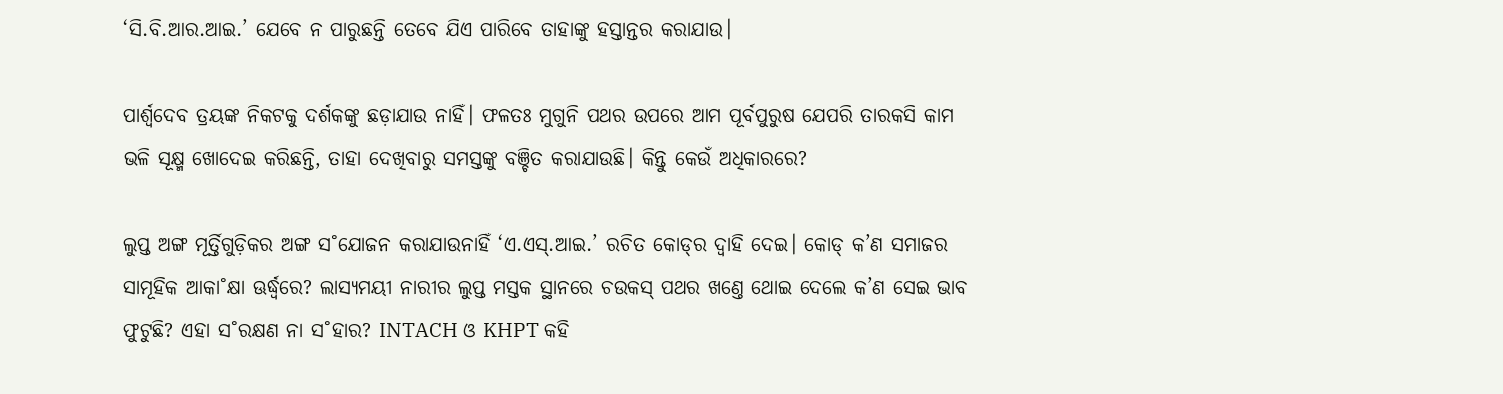‘ସି.ବି.ଆର.ଆଇ.’ ଯେବେ ନ ପାରୁଛନ୍ତି ତେବେ ଯିଏ ପାରିବେ ତାହାଙ୍କୁ ହସ୍ତାନ୍ତର କରାଯାଉ।

ପାର୍ଶ୍ବଦେବ ତ୍ରୟଙ୍କ ନିକଟକୁ ଦର୍ଶକଙ୍କୁ ଛଡ଼ାଯାଉ ନାହିଁ। ଫଳତଃ ମୁଗୁନି ପଥର ଉପରେ ଆମ ପୂର୍ବପୁରୁଷ ଯେପରି ତାରକସି କାମ ଭଳି ସୂକ୍ଷ୍ମ ଖୋଦେଇ କରିଛନ୍ତି, ତାହା ଦେଖିବାରୁ ସମସ୍ତଙ୍କୁ ବଞ୍ଚିତ କରାଯାଉଛି। କିନ୍ତୁ କେଉଁ ଅଧିକାରରେ?

ଲୁପ୍ତ ଅଙ୍ଗ ମୂର୍ତ୍ତିଗୁଡ଼ିକର ଅଙ୍ଗ ସ˚ଯୋଜନ କରାଯାଉନାହିଁ ‘ଏ.ଏସ୍‌.ଆଇ.’ ରଚିତ କୋଡ୍‌ର ଦ୍ବାହି ଦେଇ। କୋଡ୍‌ କ’ଣ ସମାଜର ସାମୂହିକ ଆକା˚କ୍ଷା ଊର୍ଦ୍ଧ୍ବରେ? ଲାସ୍ୟମୟୀ ନାରୀର ଲୁପ୍ତ ମସ୍ତକ ସ୍ଥାନରେ ଚଉକସ୍‌ ପଥର ଖଣ୍ତେ ଥୋଇ ଦେଲେ କ’ଣ ସେଇ ଭାବ ଫୁଟୁଛି? ଏହା ସ˚ରକ୍ଷଣ ନା ସ˚ହାର? INTACH ଓ KHPT କହି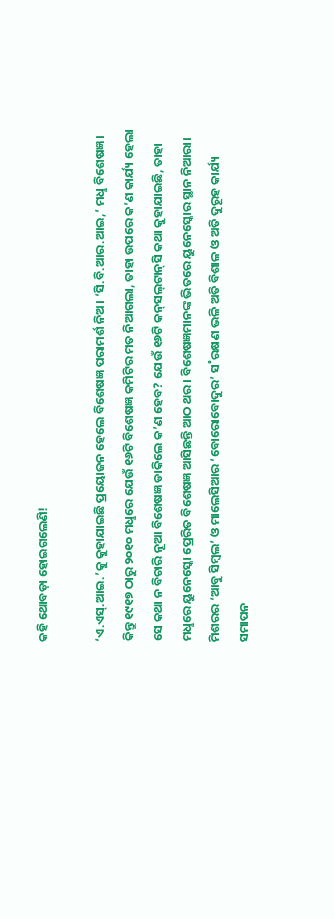କହି ଥୋବଡ଼ା ହୋଇଗଲେଣି!

‘ଏ.ଏସ୍‌.ଆଇ.’କୁ କୁହାଯାଇଛି ପ୍ରୟୋଜନ ହେଲେ ବିଶେଷଜ୍ଞ ପରାମର୍ଶ ନିଅ। ‘ସି.ବି.ଆର.ଆଇ,’ ମଧୢ ବିଶେଷଜ୍ଞ। କିନ୍ତୁ ୧୯୧୭ ଠାରୁ ୨୦୧୦ ମଧୢରେ ଯେଉଁ ୧୬ଟି ବିଶେଷଜ୍ଞ କମିଟିର ମତ ନିଆଗଲା, ତାହା ଉପରେ କ’ଣ କାର୍ଯ୍ୟ ହେଲା ସେ କଥା ନ ବିଚାରି ନୂଆ ବିଶେଷଜ୍ଞ ଡାକିଲେ କ’ଣ ହେବ? ଯେଉଁ ୧୬ଟି କନ୍‌ସଲ୍‌ଟାନ୍‌ସି କଥା କୁହାଯାଇଛି, ତାହା ମଧୢରେ ୟୁନେସ୍କୋ ପ୍ରେରିତ ବିଶେଷଜ୍ଞ ଆସିଛନ୍ତି ଆଠ ଥର। ବିଶେଷଜ୍ଞମାନଙ୍କ ଭିତରେ ୟୁନେସ୍କୋର ସ୍ଥାନ ନିଆରା। ମିଶରର ‘ଆବୁ ସିମ୍ବଲ’ ଓ ମାଲେସିଆର ‘ବୋରୋବୋଦୁର’ ସ˚ରକ୍ଷଣ ଭଳି ଅତି ବିଶାଳ ଓ ଅତି ଦୁରୂହ କାର୍ଯ୍ୟ ସମାପନ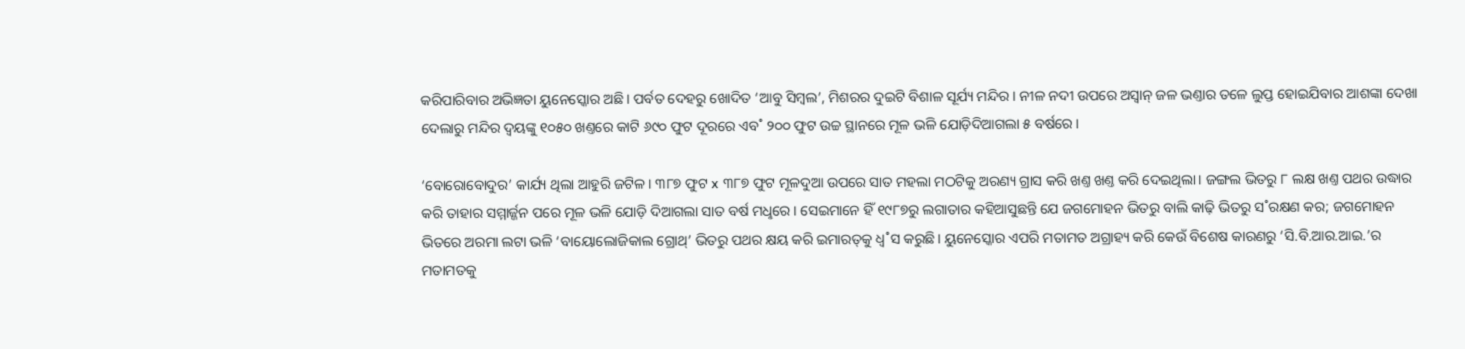କରିପାରିବାର ଅଭିଜ୍ଞତା ୟୁନେସ୍କୋର ଅଛି। ପର୍ବତ ଦେହରୁ ଖୋଦିତ ‘ଆବୁ ସିମ୍ବଲ’, ମିଶରର ଦୁଇଟି ବିଶାଳ ସୂର୍ଯ୍ୟ ମନ୍ଦିର। ନୀଳ ନଦୀ ଉପରେ ଅସ୍ବାନ୍‌ ଜଳ ଭଣ୍ତାର ତଳେ ଲୁପ୍ତ ହୋଇଯିବାର ଆଶଙ୍କା ଦେଖା ଦେଲାରୁ ମନ୍ଦିର ଦ୍ବୟଙ୍କୁ ୧୦୫୦ ଖଣ୍ତରେ କାଟି ୬୯୦ ଫୁଟ ଦୂରରେ ଏବ˚ ୨୦୦ ଫୁଟ ଉଚ୍ଚ ସ୍ଥାନରେ ମୂଳ ଭଳି ଯୋଡ଼ିଦିଆଗଲା ୫ ବର୍ଷରେ।

‘ବୋରୋବୋଦୁର’ କାର୍ଯ୍ୟ ଥିଲା ଆହୁରି ଜଟିଳ। ୩୮୭ ଫୁଟ x ୩୮୭ ଫୁଟ ମୂଳଦୁଆ ଉପରେ ସାତ ମହଲା ମଠଟିକୁ ଅରଣ୍ୟ ଗ୍ରାସ କରି ଖଣ୍ତ ଖଣ୍ତ କରି ଦେଇଥିଲା। ଜଙ୍ଗଲ ଭିତରୁ ୮ ଲକ୍ଷ ଖଣ୍ତ ପଥର ଉଦ୍ଧାର କରି ତାହାର ସମ୍ମାର୍ଜ୍ଜନ ପରେ ମୂଳ ଭଳି ଯୋଡ଼ି ଦିଆଗଲା ସାତ ବର୍ଷ ମଧୢରେ। ସେଇମାନେ ହିଁ ୧୯୮୭ରୁ ଲଗାତାର କହିଆସୁଛନ୍ତି ଯେ ଜଗମୋହନ ଭିତରୁ ବାଲି କାଢ଼ି ଭିତରୁ ସ˚ରକ୍ଷଣ କର; ଜଗମୋହନ ଭିତରେ ଅରମା ଲଟା ଭଳି ‘ବାୟୋଲୋଜିକାଲ ଗ୍ରୋଥ୍‌’ ଭିତରୁ ପଥର କ୍ଷୟ କରି ଇମାରତ୍‌କୁ ଧ୍ବ˚ସ କରୁଛି। ୟୁନେସ୍କୋର ଏପରି ମତାମତ ଅଗ୍ରାହ୍ୟ କରି କେଉଁ ବିଶେଷ କାରଣରୁ ‘ସି.ବି.ଆର.ଆଇ.’ର ମତାମତକୁ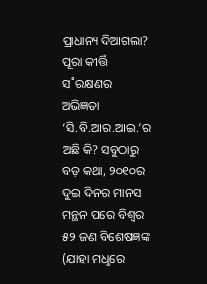ପ୍ରାଧାନ୍ୟ ଦିଆଗଲା? ପୂରା କୀର୍ତ୍ତି ସ˚ରକ୍ଷଣର ଅଭିଜ୍ଞତା ‘ସି.ବି.ଆର.ଆଇ.’ର ଅଛି କି? ସବୁଠାରୁ ବଡ଼ କଥା, ୨୦୧୦ର ଦୁଇ ଦିନର ମାନସ ମନ୍ଥନ ପରେ ବିଶ୍ବର ୫୨ ଜଣ ବିଶେଷଜ୍ଞଙ୍କ (ଯାହା ମଧୢରେ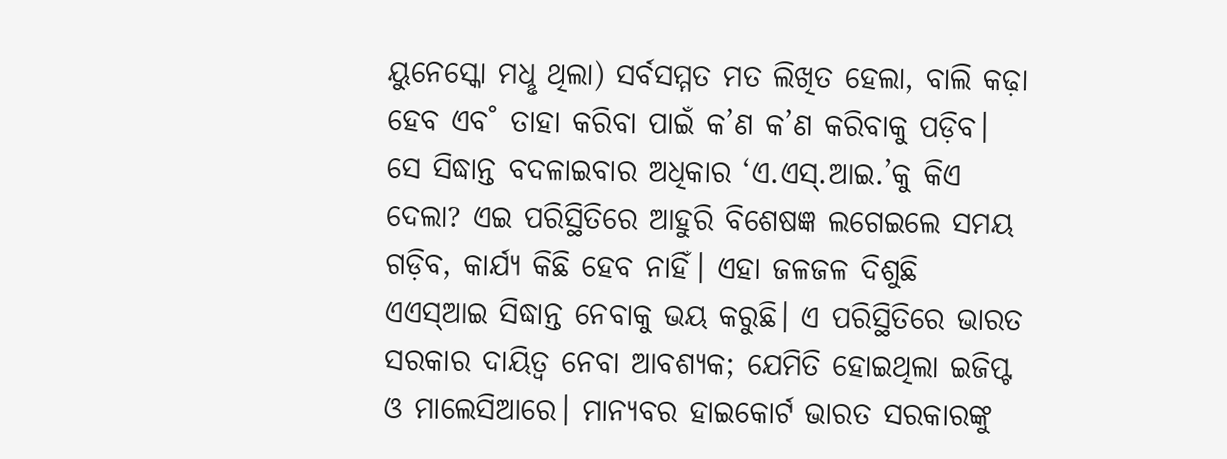ୟୁନେସ୍କୋ ମଧୢ ଥିଲା) ସର୍ବସମ୍ମତ ମତ ଲିଖିତ ହେଲା, ବାଲି କଢ଼ା ହେବ ଏବ˚ ତାହା କରିବା ପାଇଁ କ’ଣ କ’ଣ କରିବାକୁ ପଡ଼ିବ। ସେ ସିଦ୍ଧାନ୍ତ ବଦଳାଇବାର ଅଧିକାର ‘ଏ.ଏସ୍‌.ଆଇ.’କୁ କିଏ ଦେଲା? ଏଇ ପରିସ୍ଥିତିରେ ଆହୁରି ବିଶେଷଜ୍ଞ ଲଗେଇଲେ ସମୟ ଗଡ଼ିବ, କାର୍ଯ୍ୟ କିଛି ହେବ ନାହିଁ। ଏହା ଜଳଜଳ ଦିଶୁଛି ଏଏସ୍‌ଆଇ ସିଦ୍ଧାନ୍ତ ନେବାକୁ ଭୟ କରୁଛି। ଏ ପରିସ୍ଥିତିରେ ଭାରତ ସରକାର ଦାୟିତ୍ବ ନେବା ଆବଶ୍ୟକ; ଯେମିତି ହୋଇଥିଲା ଇଜିପ୍ଟ ଓ ମାଲେସିଆରେ। ମାନ୍ୟବର ହାଇକୋର୍ଟ ଭାରତ ସରକାରଙ୍କୁ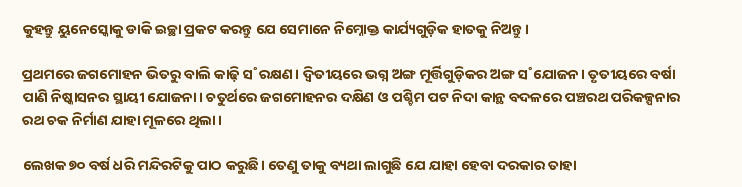କୁହନ୍ତୁ ୟୁନେସ୍କୋକୁ ଡାକି ଇଚ୍ଛା ପ୍ରକଟ କରନ୍ତୁ ଯେ ସେମାନେ ନିମ୍ନୋକ୍ତ କାର୍ଯ୍ୟଗୁଡ଼ିକ ହାତକୁ ନିଅନ୍ତୁ।

ପ୍ରଥମରେ ଜଗମୋହନ ଭିତରୁ ବାଲି କାଢ଼ି ସ˚ରକ୍ଷଣ। ଦ୍ବିତୀୟରେ ଭଗ୍ନ ଅଙ୍ଗ ମୂର୍ତ୍ତିଗୁଡ଼ିକର ଅଙ୍ଗ ସ˚ଯୋଜନ। ତୃତୀୟରେ ବର୍ଷା ପାଣି ନିଷ୍କାସନର ସ୍ଥାୟୀ ଯୋଜନା। ଚତୁର୍ଥରେ ଜଗମୋହନର ଦକ୍ଷିଣ ଓ ପଶ୍ଚିମ ପଟ ନିଦା କାନ୍ଥ ବଦଳରେ ପଞ୍ଚରଥ ପରିକଳ୍ପନାର ରଥ ଚକ ନିର୍ମାଣ ଯାହା ମୂଳରେ ଥିଲା।

ଲେଖକ ୭୦ ବର୍ଷ ଧରି ମନ୍ଦିରଟିକୁ ପାଠ କରୁଛି। ତେଣୁ ତାକୁ ବ୍ୟଥା ଲାଗୁଛି ଯେ ଯାହା ହେବା ଦରକାର ତାହା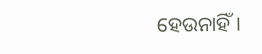ହେଉନାହିଁ।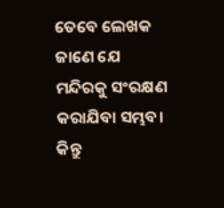ତେବେ ଲେଖକ ଜାଣେ ଯେ ମନ୍ଦିରକୁ ସଂରକ୍ଷଣ କରାଯିବା ସମ୍ଭବ। କିନ୍ତୁ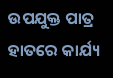ଉପଯୁକ୍ତ ପାତ୍ର ହାତରେ କାର୍ଯ୍ୟ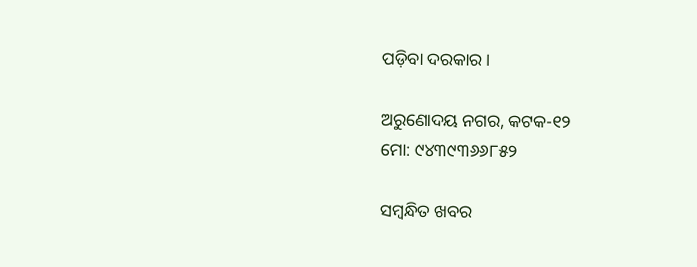ପଡ଼ିବା ଦରକାର।

ଅରୁଣୋଦୟ ନଗର, କଟକ-୧୨
ମୋ: ୯୪୩୯୩୬୬୮୫୨

ସମ୍ବନ୍ଧିତ ଖବର